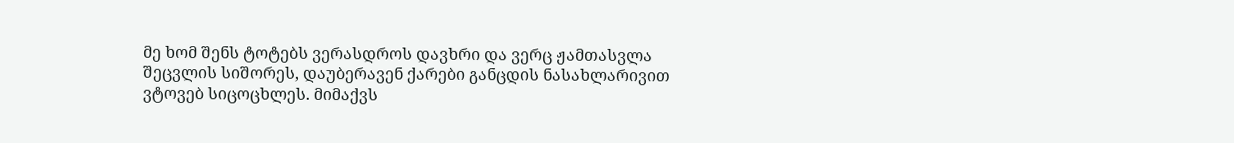მე ხომ შენს ტოტებს ვერასდროს დავხრი და ვერც ჟამთასვლა შეცვლის სიშორეს, დაუბერავენ ქარები განცდის ნასახლარივით ვტოვებ სიცოცხლეს. მიმაქვს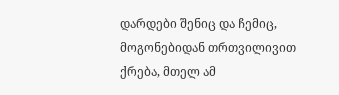დარდები შენიც და ჩემიც, მოგონებიდან თრთვილივით ქრება, მთელ ამ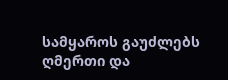სამყაროს გაუძლებს ღმერთი და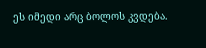ეს იმედი არც ბოლოს კვდება.